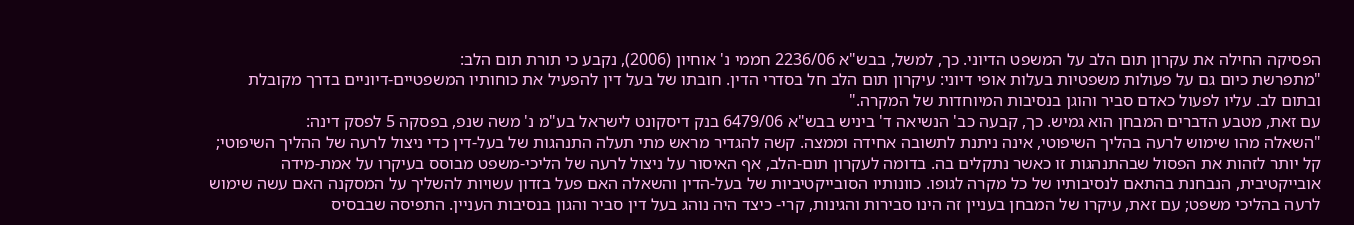הפסיקה החילה את עקרון תום הלב על המשפט הדיוני. כך, למשל, בבש"א 2236/06 חממי נ' אוחיון (2006), נקבע כי תורת תום הלב:
"מתפרשת כיום גם על פעולות משפטיות בעלות אופי דיוני: עיקרון תום הלב חל בסדרי הדין. חובתו של בעל דין להפעיל את כוחותיו המשפטיים-דיוניים בדרך מקובלת ובתום לב. עליו לפעול כאדם סביר והוגן בנסיבות המיוחדות של המקרה."
עם זאת, מטבע הדברים המבחן הוא גמיש. כך, קבעה כב' הנשיאה ד' ביניש בבש"א 6479/06 בנק דיסקונט לישראל בע"מ נ' משה שנפ, בפסקה 5 לפסק דינה:
"השאלה מהו שימוש לרעה בהליך השיפוטי, אינה ניתנת לתשובה אחידה וממצה. קשה להגדיר מראש מתי תעלה התנהגות של בעל-דין כדי ניצול לרעה של ההליך השיפוטי; קל יותר לזהות את הפסול שבהתנהגות זו כאשר נתקלים בה. בדומה לעקרון תום-הלב, אף האיסור על ניצול לרעה של הליכי-משפט מבוסס בעיקרו על אמת-מידה אובייקטיבית, הנבחנת בהתאם לנסיבותיו של כל מקרה לגופו. כוונותיו הסובייקטיביות של בעל-הדין והשאלה האם פעל בזדון עשויות להשליך על המסקנה האם עשה שימוש לרעה בהליכי משפט; עם זאת, עיקרו של המבחן בעניין זה הינו סבירות והגינות, קרי- כיצד היה נוהג בעל דין סביר והגון בנסיבות העניין. התפיסה שבבסיס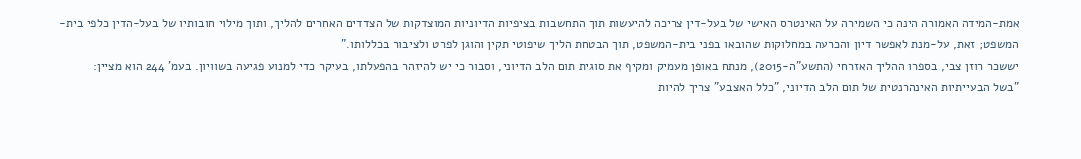אמת-המידה האמורה הינה כי השמירה על האינטרס האישי של בעל-דין צריכה להיעשות תוך התחשבות בציפיות הדיוניות המוצדקות של הצדדים האחרים להליך, ותוך מילוי חובותיו של בעל-הדין כלפי בית-המשפט; זאת, על-מנת לאפשר דיון והכרעה במחלוקות שהובאו בפני בית-המשפט, תוך הבטחת הליך שיפוטי תקין והוגן לפרט ולציבור בכללותו."
יששכר רוזן צבי, בספרו ההליך האזרחי (התשע"ה-2015), מנתח באופן מעמיק ומקיף את סוגית תום הלב הדיוני, וסבור כי יש להיזהר בהפעלתו, בעיקר כדי למנוע פגיעה בשוויון. בעמ' 244 הוא מציין:
"בשל הבעייתיות האינהרנטית של תום הלב הדיוני, "כלל האצבע" צריך להיות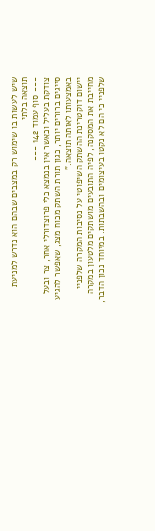שיש לעשות בו שימוש רק במצבים שבהם הוא נדרש למניעת תוצאה בלתי
--- סוף עמוד 142 ---
צודקת בעליל וכאשר אין בנמצא כלי פרוצדורלי אחר, צר ובעל סייגים ברורים יותר, כגון תורת השתק מכוח מצג, שאפשר להגיע באמצעותו לאותה תוצאה."
יישום דוקטרינת ההשתק השיפוטי על נסיבות המקרה שלפניי מחייבת את המסקנה, לפיה התובעים מושתקים מלטעון במקרה שלפניי כי הם לא נקטו בעיצומים ובהשבתות. במיוחד נכון הדבר,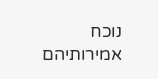נוכח אמירותיהם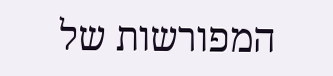המפורשות של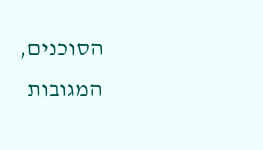הסוכנים, המגובות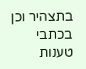בתצהיר וכן בכתבי טענות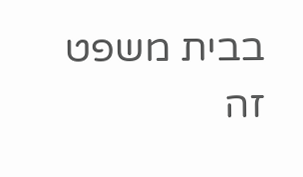בבית משפט זה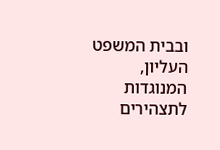ובבית המשפט העליון, המנוגדות לתצהירים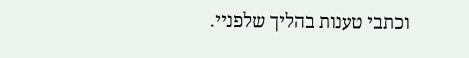וכתבי טענות בהליך שלפניי.